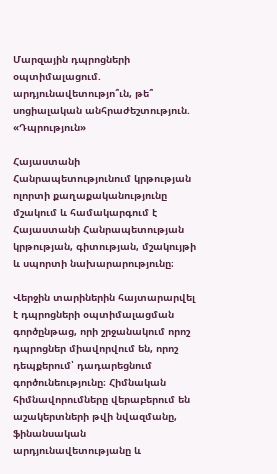Մարզային դպրոցների օպտիմալացում. արդյունավետությո՞ւն, թե՞ սոցիալական անհրաժեշտություն. «Դպրություն»

Հայաստանի Հանրապետությունում կրթության ոլորտի քաղաքականությունը մշակում և համակարգում է Հայաստանի Հանրապետության կրթության, գիտության, մշակույթի և սպորտի նախարարությունը։

Վերջին տարիներին հայտարարվել է դպրոցների օպտիմալացման գործընթաց, որի շրջանակում որոշ դպրոցներ միավորվում են, որոշ դեպքերում՝ դադարեցնում գործունեությունը։ Հիմնական հիմնավորումները վերաբերում են աշակերտների թվի նվազմանը, ֆինանսական արդյունավետությանը և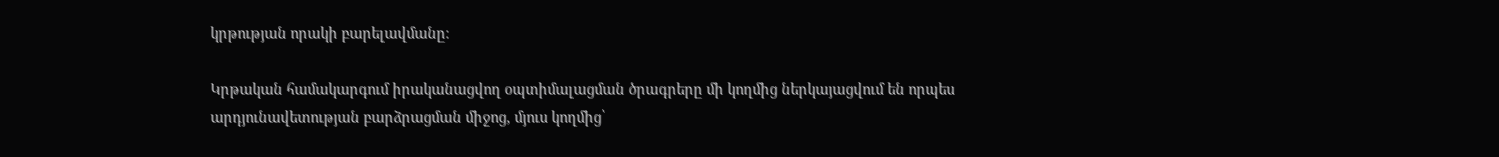կրթության որակի բարելավմանը։

Կրթական համակարգում իրականացվող օպտիմալացման ծրագրերը մի կողմից ներկայացվում են որպես արդյունավետության բարձրացման միջոց, մյուս կողմից՝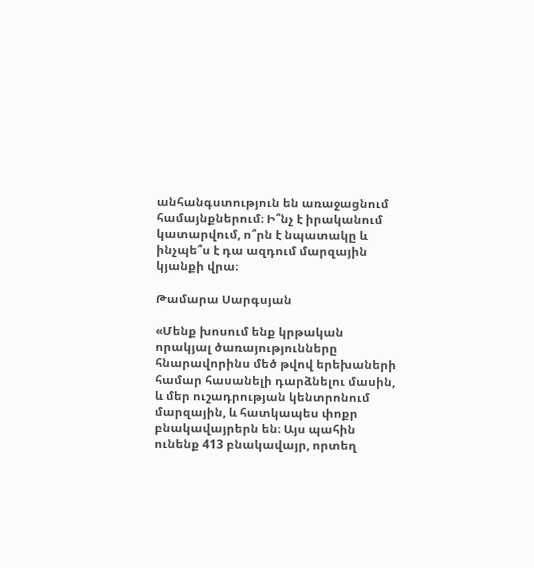անհանգստություն են առաջացնում համայնքներում։ Ի՞նչ է իրականում կատարվում, ո՞րն է նպատակը և ինչպե՞ս է դա ազդում մարզային կյանքի վրա։

Թամարա Սարգսյան

«Մենք խոսում ենք կրթական որակյալ ծառայությունները հնարավորինս մեծ թվով երեխաների համար հասանելի դարձնելու մասին, և մեր ուշադրության կենտրոնում մարզային, և հատկապես փոքր բնակավայրերն են։ Այս պահին ունենք 413 բնակավայր, որտեղ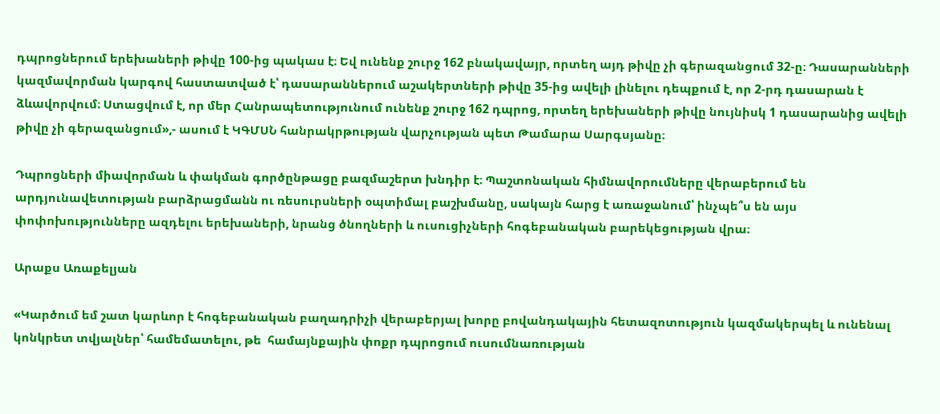դպրոցներում երեխաների թիվը 100-ից պակաս է։ Եվ ունենք շուրջ 162 բնակավայր, որտեղ այդ թիվը չի գերազանցում 32-ը։ Դասարանների կազմավորման կարգով հաստատված է՝ դասարաններում աշակերտների թիվը 35-ից ավելի լինելու դեպքում է, որ 2-րդ դասարան է ձևավորվում։ Ստացվում է, որ մեր Հանրապետությունում ունենք շուրջ 162 դպրոց, որտեղ երեխաների թիվը նույնիսկ 1 դասարանից ավելի թիվը չի գերազանցում»,- ասում է ԿԳՄՍՆ հանրակրթության վարչության պետ Թամարա Սարգսյանը։

Դպրոցների միավորման և փակման գործընթացը բազմաշերտ խնդիր է։ Պաշտոնական հիմնավորումները վերաբերում են արդյունավետության բարձրացմանն ու ռեսուրսների օպտիմալ բաշխմանը, սակայն հարց է առաջանում՝ ինչպե՞ս են այս փոփոխությունները ազդելու երեխաների, նրանց ծնողների և ուսուցիչների հոգեբանական բարեկեցության վրա։

Արաքս Առաքելյան

«Կարծում եմ շատ կարևոր է հոգեբանական բաղադրիչի վերաբերյալ խորը բովանդակային հետազոտություն կազմակերպել և ունենալ կոնկրետ տվյալներ՝ համեմատելու, թե  համայնքային փոքր դպրոցում ուսումնառության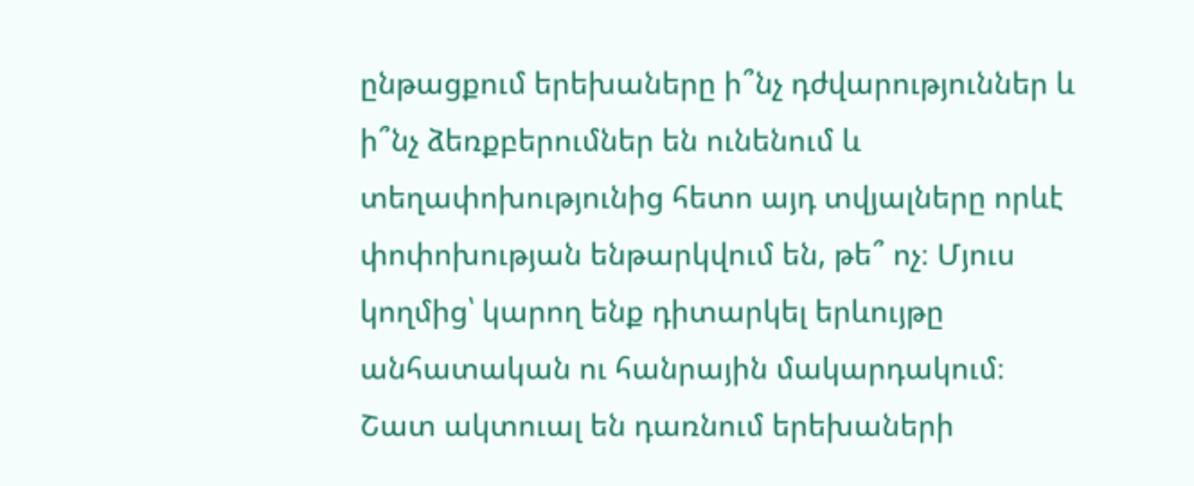ընթացքում երեխաները ի՞նչ դժվարություններ և ի՞նչ ձեռքբերումներ են ունենում և տեղափոխությունից հետո այդ տվյալները որևէ փոփոխության ենթարկվում են, թե՞ ոչ։ Մյուս կողմից՝ կարող ենք դիտարկել երևույթը անհատական ու հանրային մակարդակում։ Շատ ակտուալ են դառնում երեխաների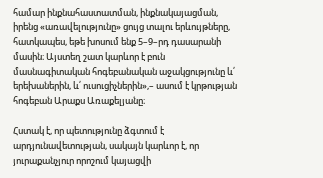համար ինքնահաստատման, ինքնակայացման, իրենց «առավելությունը» ցույց տալու երևույթները, հատկապես, եթե խոսում ենք 5–9–րդ դասարանի մասին։ Այստեղ շատ կարևոր է բուն մասնագիտական հոգեբանական աջակցությունը և՛ երեխաներին, և՛ ուսուցիչներին»,– ասում է կրթության հոգեբան Արաքս Առաքելյանը։

Հստակ է, որ պետությունը ձգտում է արդյունավետության, սակայն կարևոր է, որ յուրաքանչյուր որոշում կայացվի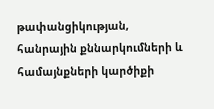թափանցիկության, հանրային քննարկումների և համայնքների կարծիքի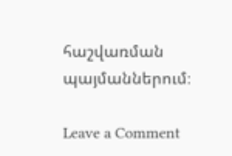հաշվառման պայմաններում։

Leave a Comment